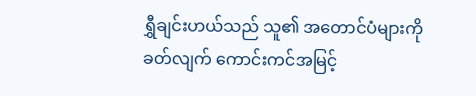ရွှီချင်းဟယ်သည် သူ၏ အတောင်ပံများကို ခတ်လျက် ကောင်းကင်အမြင့်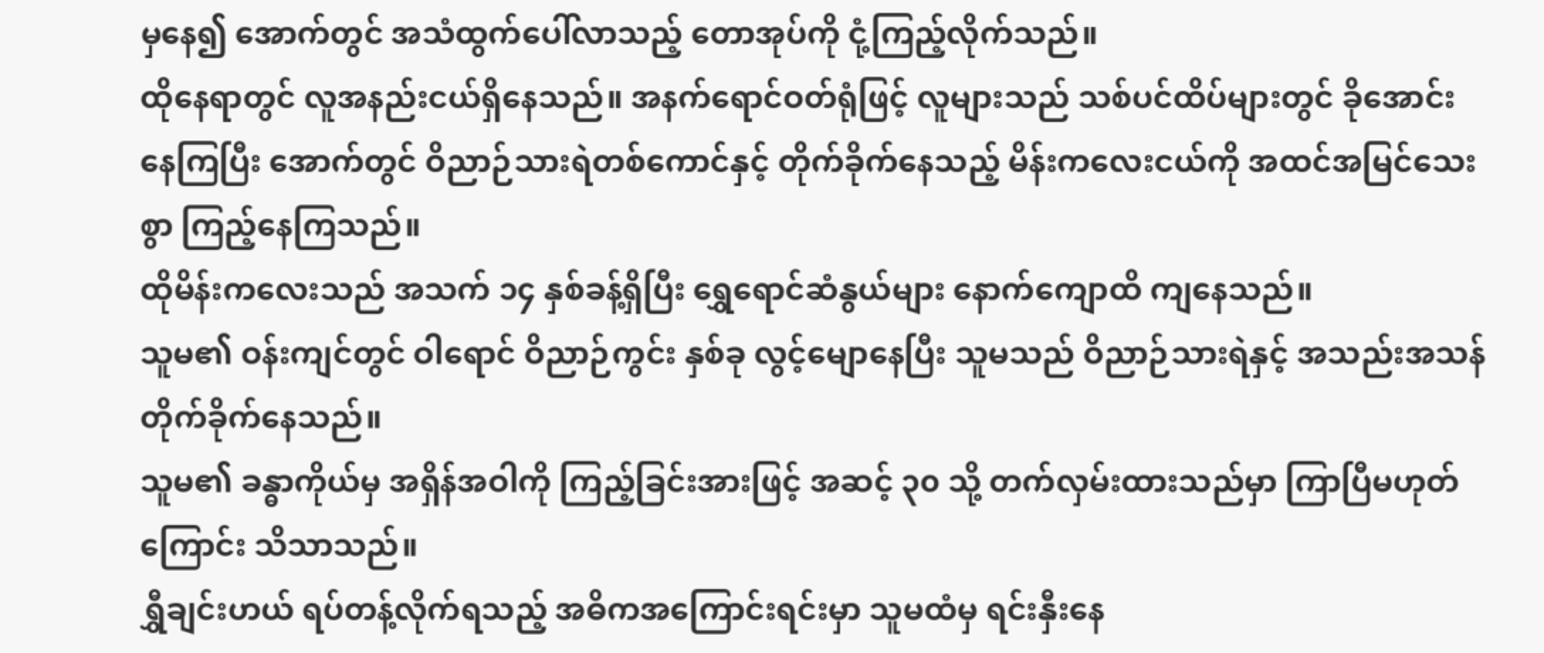မှနေ၍ အောက်တွင် အသံထွက်ပေါ်လာသည့် တောအုပ်ကို ငုံ့ကြည့်လိုက်သည်။
ထိုနေရာတွင် လူအနည်းငယ်ရှိနေသည်။ အနက်ရောင်ဝတ်ရုံဖြင့် လူများသည် သစ်ပင်ထိပ်များတွင် ခိုအောင်းနေကြပြီး အောက်တွင် ဝိညာဉ်သားရဲတစ်ကောင်နှင့် တိုက်ခိုက်နေသည့် မိန်းကလေးငယ်ကို အထင်အမြင်သေးစွာ ကြည့်နေကြသည်။
ထိုမိန်းကလေးသည် အသက် ၁၄ နှစ်ခန့်ရှိပြီး ရွှေရောင်ဆံနွယ်များ နောက်ကျောထိ ကျနေသည်။
သူမ၏ ဝန်းကျင်တွင် ဝါရောင် ဝိညာဉ်ကွင်း နှစ်ခု လွင့်မျောနေပြီး သူမသည် ဝိညာဉ်သားရဲနှင့် အသည်းအသန် တိုက်ခိုက်နေသည်။
သူမ၏ ခန္ဓာကိုယ်မှ အရှိန်အဝါကို ကြည့်ခြင်းအားဖြင့် အဆင့် ၃၀ သို့ တက်လှမ်းထားသည်မှာ ကြာပြီမဟုတ်ကြောင်း သိသာသည်။
ရွှီချင်းဟယ် ရပ်တန့်လိုက်ရသည့် အဓိကအကြောင်းရင်းမှာ သူမထံမှ ရင်းနှီးနေ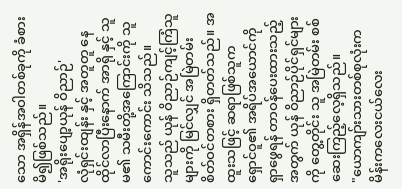သော အရှိန်အဝါတစ်ခုကို ခံစားမိ၍ဖြစ်သည်။
'အရိုးပျော့ယုန် ဝိညာဉ်'
လုံရှင်းထျန်း နှင့် အတူတူ နေထိုင်လာပြီးနောက် အာရို နှင့် သူမ၏ သမီးတို့အကြောင်းကို သူ ကောင်းကောင်း သိသည်။
သူသည် ယုန် ဝိညာဉ်ကျင့်ကြံသူများကို မြင်လျှင် အမြဲတမ်း စိတ်ဝင်တစား ရှိတတ်သည်။ အထူးသဖြင့် ဆရာဖြစ်သူက ရှောင်ဝူ၏ အရိပ်အယောင်ကို ရှာဖွေရန် တာဝန်ပေးထားသည့်အတွက် ယုန် ဝိညာဉ်ပိုင်ရှင်များကို တွေ့တိုင်း သူ အမြဲတမ်း စစ်ဆေးကြည့်လေ့ရှိသည်။
"ယောကျာ်းသားတစ်စုလုံးက မိန်းကလေးငယ်လေး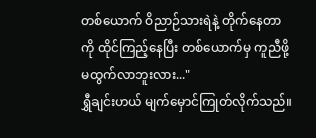တစ်ယောက် ဝိညာဉ်သားရဲနဲ့ တိုက်နေတာကို ထိုင်ကြည့်နေပြီး တစ်ယောက်မှ ကူညီဖို့ မထွက်လာဘူးလား..."
ရွှီချင်းဟယ် မျက်မှောင်ကြုတ်လိုက်သည်။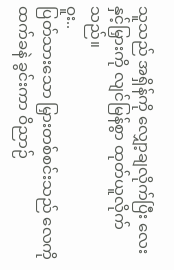သူသည် အရှိန်ကို လျှော့ချလိုက်ပြီး လေးနှင့်မြှားကို လျင်မြန်စွာ ထုတ်ယူလိုက်သည်။
ဝူး..
ပြတ်သားသော မြှားတစ်စင်းသည် လေကို ထက်ခနဲ ခွင်းကာ ဝိညာဉ်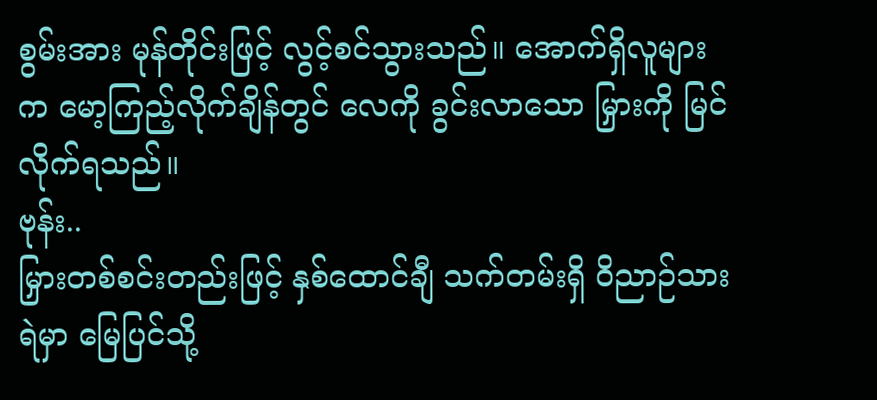စွမ်းအား မုန်တိုင်းဖြင့် လွင့်စင်သွားသည်။ အောက်ရှိလူများက မော့ကြည့်လိုက်ချိန်တွင် လေကို ခွင်းလာသော မြှားကို မြင်လိုက်ရသည်။
ဗုန်း..
မြှားတစ်စင်းတည်းဖြင့် နှစ်ထောင်ချီ သက်တမ်းရှိ ဝိညာဉ်သားရဲမှာ မြေပြင်သို့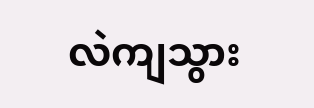လဲကျသွား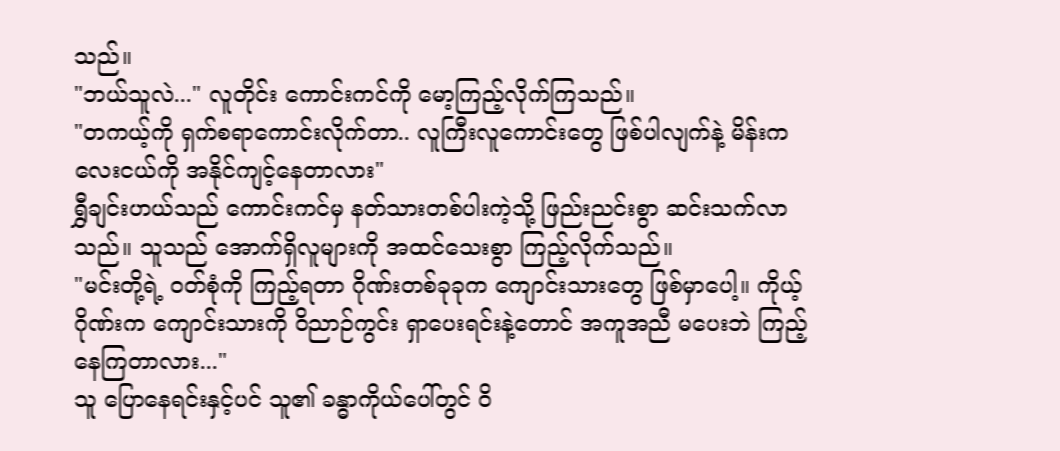သည်။
"ဘယ်သူလဲ..." လူတိုင်း ကောင်းကင်ကို မော့ကြည့်လိုက်ကြသည်။
"တကယ့်ကို ရှက်စရာကောင်းလိုက်တာ.. လူကြီးလူကောင်းတွေ ဖြစ်ပါလျက်နဲ့ မိန်းကလေးငယ်ကို အနိုင်ကျင့်နေတာလား"
ရွှီချင်းဟယ်သည် ကောင်းကင်မှ နတ်သားတစ်ပါးကဲ့သို့ ဖြည်းညင်းစွာ ဆင်းသက်လာသည်။ သူသည် အောက်ရှိလူများကို အထင်သေးစွာ ကြည့်လိုက်သည်။
"မင်းတို့ရဲ့ ဝတ်စုံကို ကြည့်ရတာ ဂိုဏ်းတစ်ခုခုက ကျောင်းသားတွေ ဖြစ်မှာပေါ့။ ကိုယ့်ဂိုဏ်းက ကျောင်းသားကို ဝိညာဉ်ကွင်း ရှာပေးရင်းနဲ့တောင် အကူအညီ မပေးဘဲ ကြည့်နေကြတာလား..."
သူ ပြောနေရင်းနှင့်ပင် သူ၏ ခန္ဓာကိုယ်ပေါ်တွင် ဝိ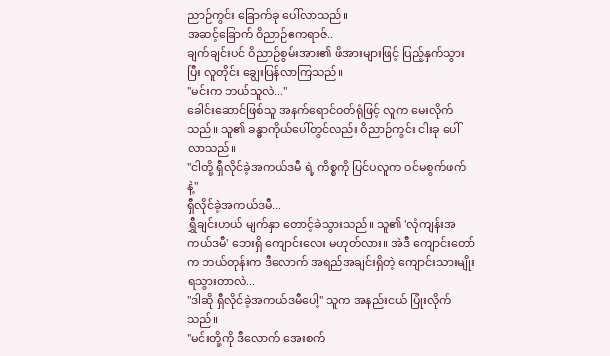ညာဉ်ကွင်း ခြောက်ခု ပေါ်လာသည်။
အဆင့်ခြောက် ဝိညာဉ်ဧကရာဇ်..
ချက်ချင်းပင် ဝိညာဉ်စွမ်းအား၏ ဖိအားများဖြင့် ပြည့်နှက်သွားပြီး လူတိုင်း ချွေးပြန်လာကြသည်။
"မင်းက ဘယ်သူလဲ..."
ခေါင်းဆောင်ဖြစ်သူ အနက်ရောင်ဝတ်ရုံဖြင့် လူက မေးလိုက်သည်။ သူ၏ ခန္ဓာကိုယ်ပေါ်တွင်လည်း ဝိညာဉ်ကွင်း ငါးခု ပေါ်လာသည်။
"ငါတို့ ရှီလိုင်ခဲ့အကယ်ဒမီ ရဲ့ ကိစ္စကို ပြင်ပလူက ဝင်မစွက်ဖက်နဲ့"
ရှီလိုင်ခဲ့အကယ်ဒမီ...
ရွှီချင်းဟယ် မျက်နှာ တောင့်ခဲသွားသည်။ သူ၏ 'လုံကျန်းအကယ်ဒမီ' ဘေးရှိ ကျောင်းလေး မဟုတ်လား။ အဲဒီ ကျောင်းတော်က ဘယ်တုန်းက ဒီလောက် အရည်အချင်းရှိတဲ့ ကျောင်းသားမျိုး ရသွားတာလဲ...
"ဒါဆို ရှီလိုင်ခဲ့အကယ်ဒမီပေါ့" သူက အနည်းငယ် ပြုံးလိုက်သည်။
"မင်းတို့ကို ဒီလောက် အေးစက်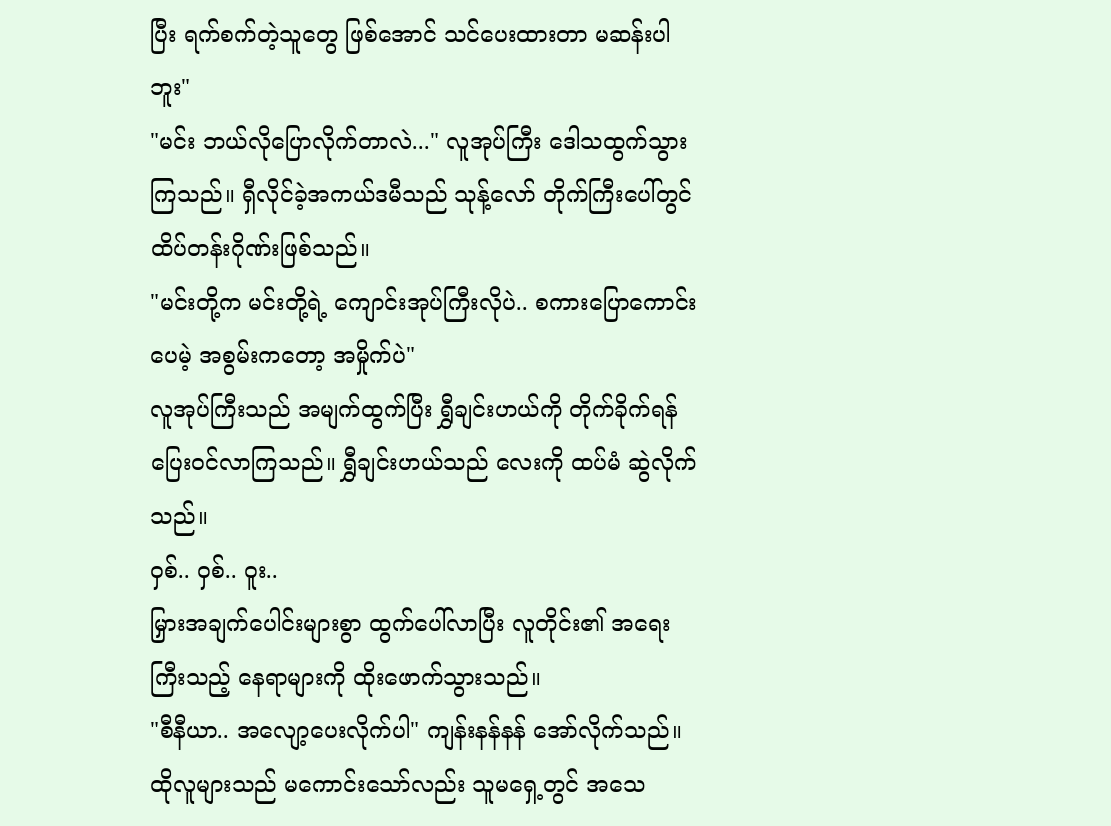ပြီး ရက်စက်တဲ့သူတွေ ဖြစ်အောင် သင်ပေးထားတာ မဆန်းပါဘူး"
"မင်း ဘယ်လိုပြောလိုက်တာလဲ..." လူအုပ်ကြီး ဒေါသထွက်သွားကြသည်။ ရှီလိုင်ခဲ့အကယ်ဒမီသည် သုန့်လော် တိုက်ကြီးပေါ်တွင် ထိပ်တန်းဂိုဏ်းဖြစ်သည်။
"မင်းတို့က မင်းတို့ရဲ့ ကျောင်းအုပ်ကြီးလိုပဲ.. စကားပြောကောင်းပေမဲ့ အစွမ်းကတော့ အမှိုက်ပဲ"
လူအုပ်ကြီးသည် အမျက်ထွက်ပြီး ရွှီချင်းဟယ်ကို တိုက်ခိုက်ရန် ပြေးဝင်လာကြသည်။ ရွှီချင်းဟယ်သည် လေးကို ထပ်မံ ဆွဲလိုက်သည်။
ဝှစ်.. ဝှစ်.. ဝူး..
မြှားအချက်ပေါင်းများစွာ ထွက်ပေါ်လာပြီး လူတိုင်း၏ အရေးကြီးသည့် နေရာများကို ထိုးဖောက်သွားသည်။
"စီနီယာ.. အလျော့ပေးလိုက်ပါ" ကျန်းနန်နန် အော်လိုက်သည်။
ထိုလူများသည် မကောင်းသော်လည်း သူမရှေ့တွင် အသေ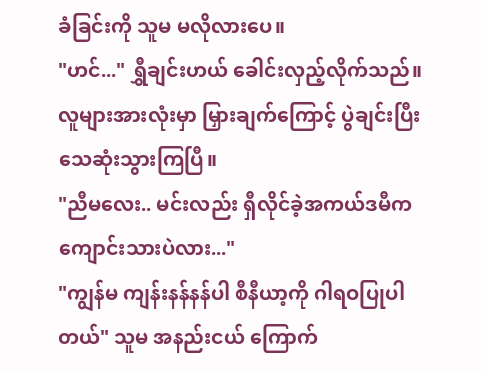ခံခြင်းကို သူမ မလိုလားပေ။
"ဟင်..." ရွှီချင်းဟယ် ခေါင်းလှည့်လိုက်သည်။ လူများအားလုံးမှာ မြှားချက်ကြောင့် ပွဲချင်းပြီး သေဆုံးသွားကြပြီ။
"ညီမလေး.. မင်းလည်း ရှီလိုင်ခဲ့အကယ်ဒမီက ကျောင်းသားပဲလား..."
"ကျွန်မ ကျန်းနန်နန်ပါ စီနီယာ့ကို ဂါရဝပြုပါတယ်" သူမ အနည်းငယ် ကြောက်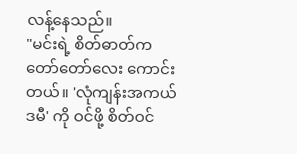လန့်နေသည်။
"မင်းရဲ့ စိတ်ဓာတ်က တော်တော်လေး ကောင်းတယ်။ 'လုံကျန်းအကယ်ဒမီ' ကို ဝင်ဖို့ စိတ်ဝင်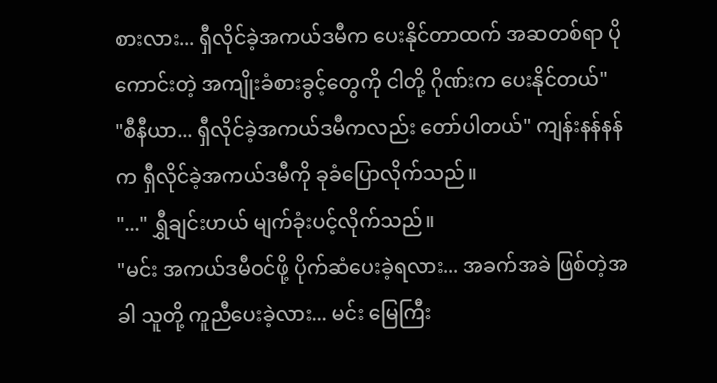စားလား... ရှီလိုင်ခဲ့အကယ်ဒမီက ပေးနိုင်တာထက် အဆတစ်ရာ ပိုကောင်းတဲ့ အကျိုးခံစားခွင့်တွေကို ငါတို့ ဂိုဏ်းက ပေးနိုင်တယ်"
"စီနီယာ... ရှီလိုင်ခဲ့အကယ်ဒမီကလည်း တော်ပါတယ်" ကျန်းနန်နန်က ရှီလိုင်ခဲ့အကယ်ဒမီကို ခုခံပြောလိုက်သည်။
"..." ရွှီချင်းဟယ် မျက်ခုံးပင့်လိုက်သည်။
"မင်း အကယ်ဒမီဝင်ဖို့ ပိုက်ဆံပေးခဲ့ရလား... အခက်အခဲ ဖြစ်တဲ့အခါ သူတို့ ကူညီပေးခဲ့လား... မင်း မြေကြီး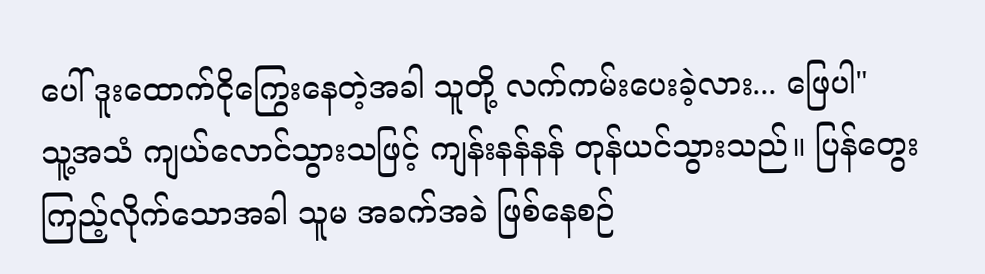ပေါ် ဒူးထောက်ငိုကြွေးနေတဲ့အခါ သူတို့ လက်ကမ်းပေးခဲ့လား... ဖြေပါ"
သူ့အသံ ကျယ်လောင်သွားသဖြင့် ကျန်းနန်နန် တုန်ယင်သွားသည်။ ပြန်တွေးကြည့်လိုက်သောအခါ သူမ အခက်အခဲ ဖြစ်နေစဉ်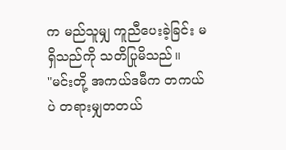က မည်သူမျှ ကူညီပေးခဲ့ခြင်း မရှိသည်ကို သတိပြုမိသည်။
"မင်းတို့ အကယ်ဒမီက တကယ်ပဲ တရားမျှတတယ်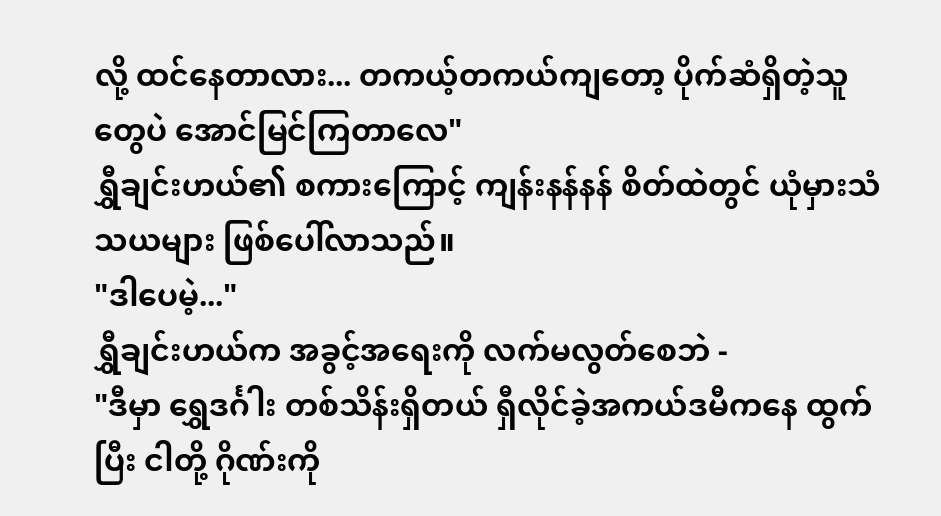လို့ ထင်နေတာလား... တကယ့်တကယ်ကျတော့ ပိုက်ဆံရှိတဲ့သူတွေပဲ အောင်မြင်ကြတာလေ"
ရွှီချင်းဟယ်၏ စကားကြောင့် ကျန်းနန်နန် စိတ်ထဲတွင် ယုံမှားသံသယများ ဖြစ်ပေါ်လာသည်။
"ဒါပေမဲ့..."
ရွှီချင်းဟယ်က အခွင့်အရေးကို လက်မလွတ်စေဘဲ -
"ဒီမှာ ရွှေဒင်္ဂါး တစ်သိန်းရှိတယ် ရှီလိုင်ခဲ့အကယ်ဒမီကနေ ထွက်ပြီး ငါတို့ ဂိုဏ်းကို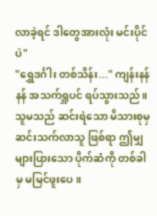လာခဲ့ရင် ဒါတွေအားလုံး မင်းပိုင်ပဲ"
"ရွှေဒင်္ဂါး တစ်သိန်း..." ကျန်းနန်နန် အသက်ရှူပင် ရပ်သွားသည်။ သူမသည် ဆင်းရဲသော မိသားစုမှ ဆင်းသက်လာသူ ဖြစ်ရာ ဤမျှများပြားသော ပိုက်ဆံကို တစ်ခါမှ မမြင်ဖူးပေ။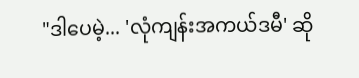"ဒါပေမဲ့... 'လုံကျန်းအကယ်ဒမီ' ဆို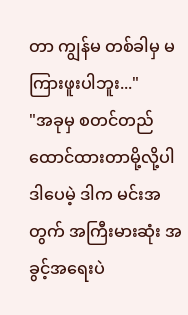တာ ကျွန်မ တစ်ခါမှ မကြားဖူးပါဘူး..."
"အခုမှ စတင်တည်ထောင်ထားတာမို့လို့ပါ ဒါပေမဲ့ ဒါက မင်းအတွက် အကြီးမားဆုံး အခွင့်အရေးပဲ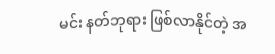မင်း နတ်ဘုရား ဖြစ်လာနိုင်တဲ့ အ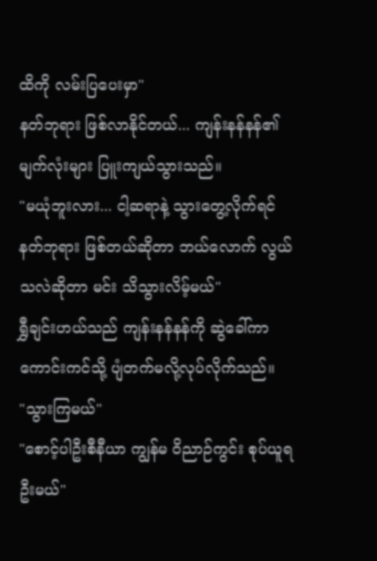ထိကို လမ်းပြပေးမှာ"
နတ်ဘုရား ဖြစ်လာနိုင်တယ်... ကျန်းနန်နန်၏ မျက်လုံးများ ပြူးကျယ်သွားသည်။
"မယုံဘူးလား... ငါ့ဆရာနဲ့ သွားတွေ့လိုက်ရင် နတ်ဘုရား ဖြစ်တယ်ဆိုတာ ဘယ်လောက် လွယ်သလဲဆိုတာ မင်း သိသွားလိမ့်မယ်"
ရွှီချင်းဟယ်သည် ကျန်းနန်နန်ကို ဆွဲခေါ်ကာ ကောင်းကင်သို့ ပျံတက်မလို့လုပ်လိုက်သည်။
"သွားကြမယ်"
"စောင့်ပါဦးစီနီယာ ကျွန်မ ဝိညာဉ်ကွင်း စုပ်ယူရဦးမယ်"